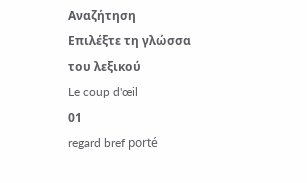Αναζήτηση
Επιλέξτε τη γλώσσα του λεξικού
Le coup d'œil
01
regard bref porté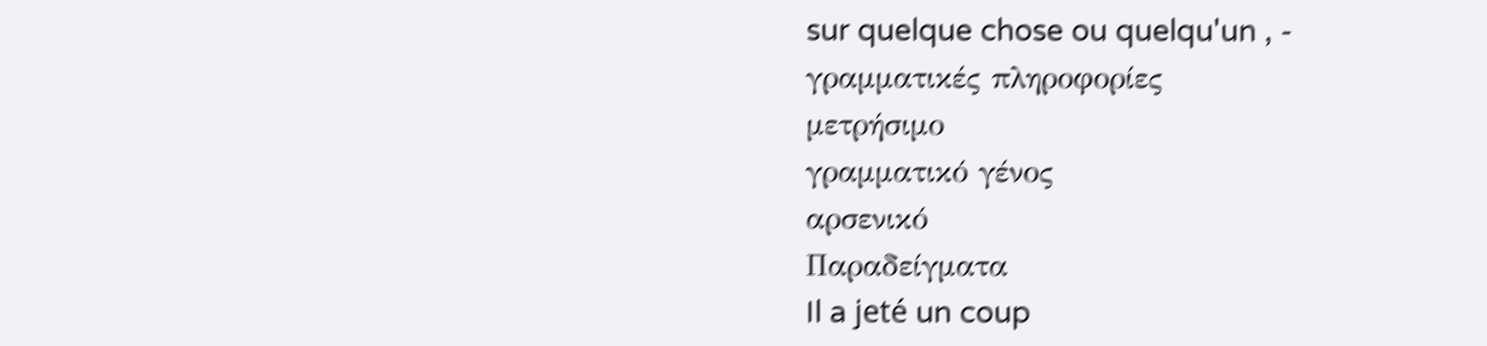sur quelque chose ou quelqu'un , -
γραμματικές πληροφορίες
μετρήσιμο
γραμματικό γένος
αρσενικό
Παραδείγματα
Il a jeté un coup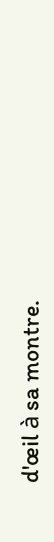d'œil à sa montre.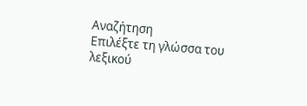Αναζήτηση
Επιλέξτε τη γλώσσα του λεξικού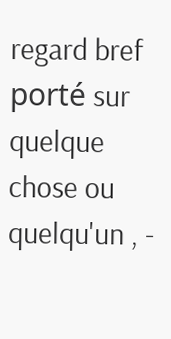regard bref porté sur quelque chose ou quelqu'un , -